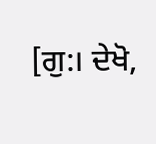[ਗੁ:। ਦੇਖੋ,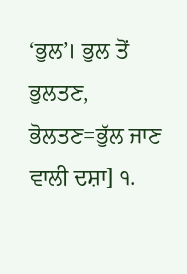‘ਭੁਲ’। ਭੁਲ ਤੋਂ ਭੁਲਤਣ, ਭੋਲਤਣ=ਭੁੱਲ ਜਾਣ ਵਾਲੀ ਦਸ਼ਾ] ੧.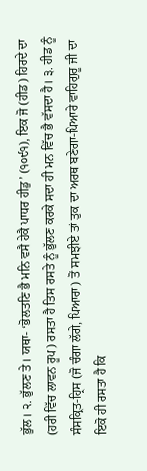ਭੁੱਲ। ੨. ਭੁੱਲਣ ਤੇ। ਯਥਾ- ‘ਭੋਲਤਣਿ ਭੈ ਮਨਿ ਵਸੈ ਹੇਕੈ ਪਾਧਰ ਹੀਡੁ’ (੧੦੯੧), ਇਕ ਜੋ (ਹੀਡ) ਹਿਰਦੇ ਦਾ (ਹਰੀ ਵਿੱਚ ਲਾਵਨ ਰੂਪ) ਰਸਤਾ ਹੈ ਤਿਸ ਰਸਤੇ ਨੂੰ ਭੁੱਲਣ ਕਰਕੇ ਸਦਾ ਹੀ ਮਨ ਵਿੱਚ ਭੈ ਵੱਸਦਾ ਹੈ। ੩. ਹੀਡ ਨੂੰ ਸੰਸਕ੍ਰਿਤ-ਹ੍ਰਿਸ (ਜੋ ਚੰਗਾ ਲੱਗੇ, ਪਿਆਰਾ) ਤੋਂ ਸਮਝੀਏ ਤਾਂ ਤੁਕ ਦਾ ਅਰਥ ਬਣੇਗਾ-ਪਿਆਰੇ ਵਾਹਿਗੁਰੂ ਜੀ ਦਾ ਇਕੋ ਹੀ ਰਸਤਾ ਹੈ ਕਿ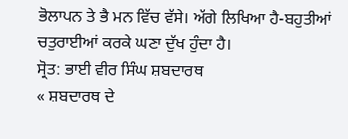ਭੋਲਾਪਨ ਤੇ ਭੈ ਮਨ ਵਿੱਚ ਵੱਸੇ। ਅੱਗੇ ਲਿਖਿਆ ਹੈ-ਬਹੁਤੀਆਂ ਚਤੁਰਾਈਆਂ ਕਰਕੇ ਘਣਾ ਦੁੱਖ ਹੁੰਦਾ ਹੈ।
ਸ੍ਰੋਤ: ਭਾਈ ਵੀਰ ਸਿੰਘ ਸ਼ਬਦਾਰਥ
« ਸ਼ਬਦਾਰਥ ਦੇ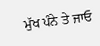ਮੁੱਖ ਪੰਨੇ ਤੇ ਜਾਓ